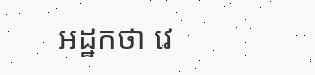អដ្ឋកថា វេ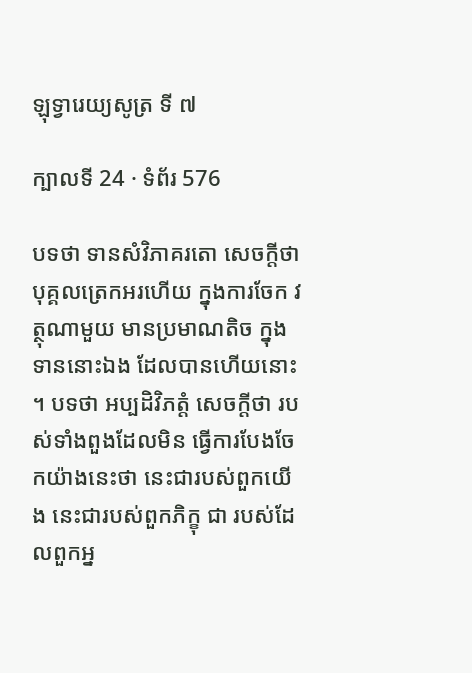ឡុទ្វារេយ្យសូត្រ ទី ៧

ក្បាលទី 24 · ទំព័រ 576

បទថា ទានសំវិភាគរតោ សេចក្តីថា បុគ្គលត្រេកអរហើយ ក្នុងការចែក វត្ថុណាមួយ មានប្រមាណតិច ក្នុងទាននោះឯង ដែលបានហើយនោះ ។ បទថា អប្បដិវិភត្តំ សេចក្តីថា របស់ទាំងពួងដែលមិន ធ្វើការបែងចែកយ៉ាងនេះថា នេះជារបស់ពួកយើង នេះជារបស់ពួកភិក្ខុ ជា របស់ដែលពួកអ្ន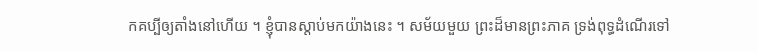កគប្បីឲ្យតាំងនៅហើយ ។ ខ្ញុំបានស្តាប់មកយ៉ាងនេះ ។ សម័យមួយ ព្រះដ៏មានព្រះភាគ ទ្រង់ពុទ្ធដំណើរទៅ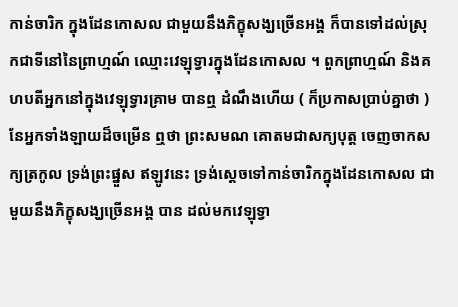កាន់ចារិក ក្នុងដែនកោសល ជាមួយនឹងភិក្ខុសង្ឃច្រើនអង្គ ក៏បានទៅដល់ស្រុកជាទីនៅនៃព្រាហ្មណ៍ ឈ្មោះវេឡុទ្វារក្នុងដែនកោសល ។ ពួកព្រាហ្មណ៍ និងគហបតីអ្នកនៅក្នុងវេឡុទ្វារគ្រាម បានឮ ដំណឹងហើយ ( ក៏ប្រកាសប្រាប់គ្នាថា ) នែអ្នកទាំងឡាយដ៏ចម្រើន ឮថា ព្រះសមណ គោតមជាសក្យបុត្ត ចេញចាកសក្យត្រកូល ទ្រង់ព្រះផ្នួស ឥឡូវនេះ ទ្រង់ស្តេចទៅកាន់ចារិកក្នុងដែនកោសល ជាមួយនឹងភិក្ខុសង្ឃច្រើនអង្គ បាន ដល់មកវេឡុទ្វា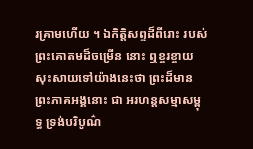រគ្រាមហើយ ។ ឯកិត្តិសព្ទដ៏ពីរោះ របស់ព្រះគោតមដ៏ចម្រើន នោះ ឮខ្ចរខ្ចាយសុះសាយទៅយ៉ាងនេះថា ព្រះដ៏មានព្រះភាគអង្គនោះ ជា អរហន្តសម្មាសម្ពុទ្ធ ទ្រង់បរិបូណ៌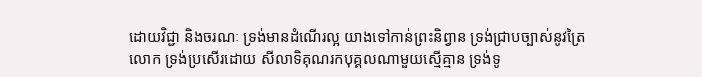ដោយវិជ្ជា និងចរណៈ ទ្រង់មានដំណើរល្អ យាងទៅកាន់ព្រះនិព្វាន ទ្រង់ជ្រាបច្បាស់នូវត្រៃលោក ទ្រង់ប្រសើរដោយ សីលាទិគុណរកបុគ្គលណាមួយស្មើគ្មាន ទ្រង់ទូ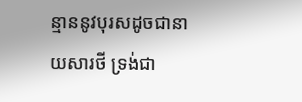ន្មាននូវបុរសដូចជានាយសារថី ទ្រង់ជា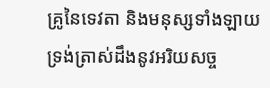គ្រូនៃទេវតា និងមនុស្សទាំងឡាយ ទ្រង់ត្រាស់ដឹងនូវអរិយសច្ច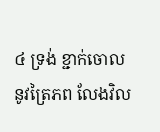៤ ទ្រង់ ខ្ជាក់ចោលនូវត្រៃភព លែងវិល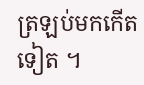ត្រឡប់មកកើតទៀត ។